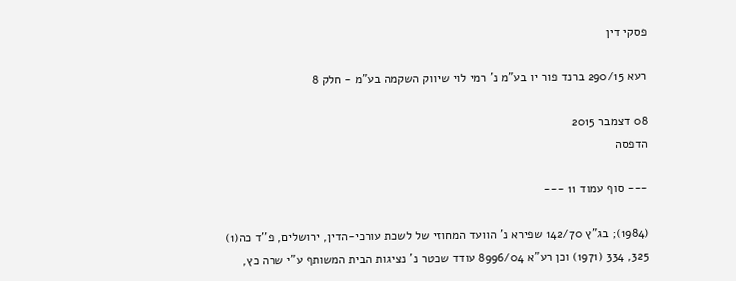פסקי דין

רעא 290/15 ברנד פור יו בע"מ נ' רמי לוי שיווק השקמה בע"מ - חלק 8

08 דצמבר 2015
הדפסה

--- סוף עמוד 11 ---

(1984); בג"ץ 142/70 שפירא נ' הוועד המחוזי של לשכת עורכי-הדין, ירושלים, פ''ד כה(1) 325, 334 (1971) וכן רע"א 8996/04 עודד שכטר נ' נציגות הבית המשותף ע"י שרה כץ,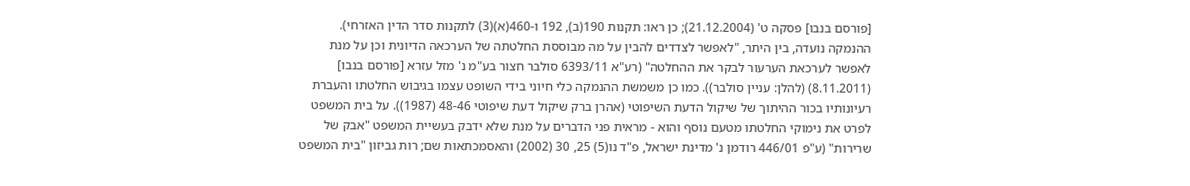[פורסם בנבו] פסקה ט' (21.12.2004); כן ראו: תקנות 190(ב), 192 ו-460(א)(3) לתקנות סדר הדין האזרחי). ההנמקה נועדה, בין היתר, "לאפשר לצדדים להבין על מה מבוססת החלטתה של הערכאה הדיונית וכן על מנת לאפשר לערכאת הערעור לבקר את ההחלטה" (רע"א 6393/11 סולבר חצור בע"מ נ' מזל עזרא [פורסם בנבו] (8.11.2011) (להלן: עניין סולבר)). כמו כן משמשת ההנמקה כלי חיוני בידי השופט עצמו בגיבוש החלטתו והעברת רעיונותיו בכור ההיתוך של שיקול הדעת השיפוטי (אהרן ברק שיקול דעת שיפוטי 48-46 (1987)). על בית המשפט לפרט את נימוקי החלטתו מטעם נוסף והוא - מראית פני הדברים על מנת שלא ידבק בעשיית המשפט "אבק של שרירות" (ע"פ 446/01 רודמן נ' מדינת ישראל, פ"ד נו(5) 25, 30 (2002) והאסמכתאות שם; רות גביזון "בית המשפט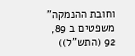וחובת ההנמקה" משפטים ב 89, 92 (התש"ל))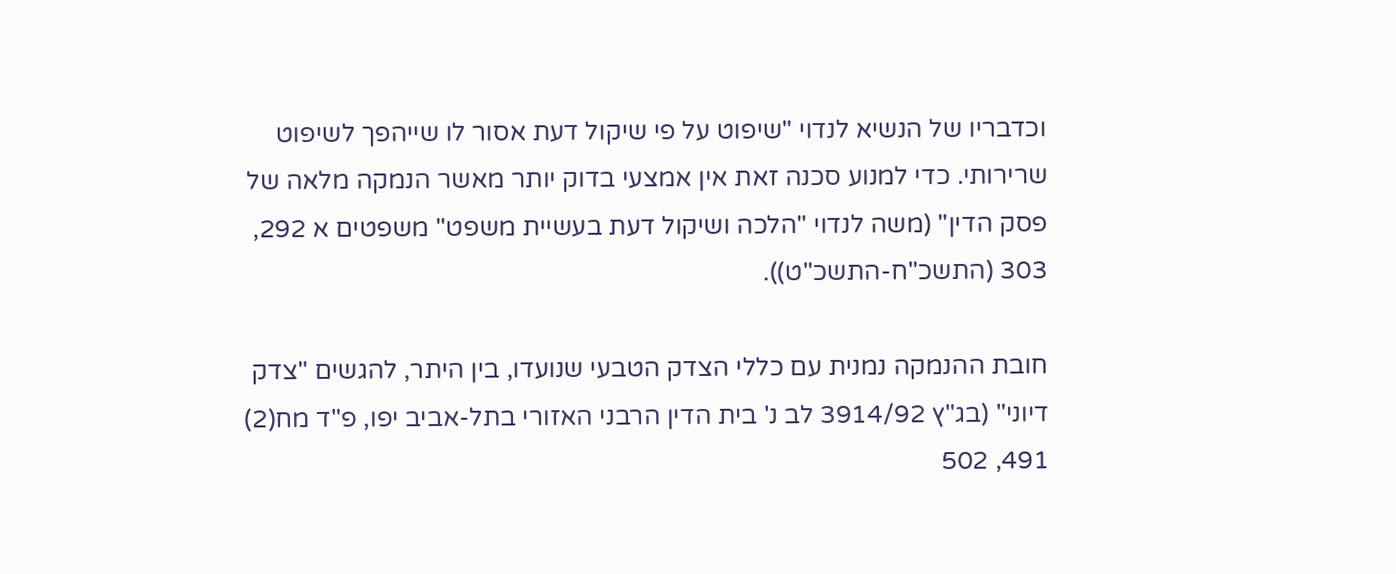וכדבריו של הנשיא לנדוי "שיפוט על פי שיקול דעת אסור לו שייהפך לשיפוט שרירותי. כדי למנוע סכנה זאת אין אמצעי בדוק יותר מאשר הנמקה מלאה של פסק הדין" (משה לנדוי "הלכה ושיקול דעת בעשיית משפט" משפטים א 292, 303 (התשכ"ח-התשכ"ט)).

חובת ההנמקה נמנית עם כללי הצדק הטבעי שנועדו, בין היתר, להגשים "צדק דיוני" (בג"ץ 3914/92 לב נ' בית הדין הרבני האזורי בתל-אביב יפו, פ"ד מח(2) 491, 502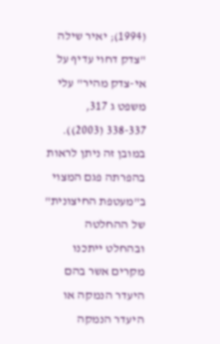(1994); יאיר שילה "צדק דחוי עדיף על אי-צדק מהיר" עלי משפט ג 317, 338-337 (2003)). במובן זה ניתן לראות בהפרתה פגם המצוי ב"מעטפת החיצונית" של ההחלטה ובהחלט ייתכנו מקרים אשר בהם היעדר הנמקה או היעדר הנמקה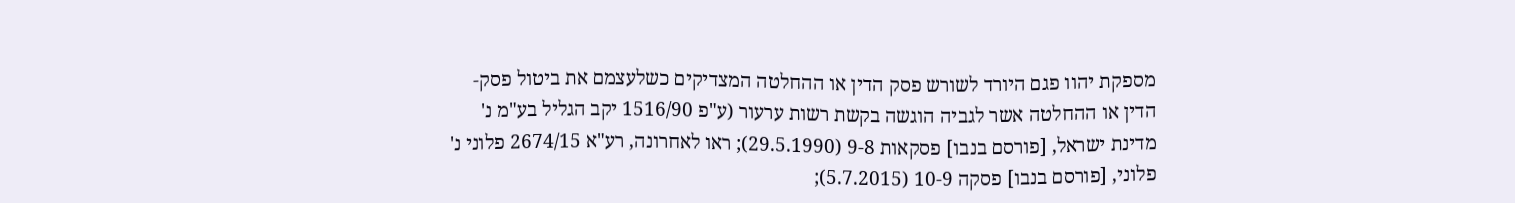מספקת יהוו פגם היורד לשורש פסק הדין או ההחלטה המצדיקים כשלעצמם את ביטול פסק-הדין או ההחלטה אשר לגביה הוגשה בקשת רשות ערעור (ע"פ 1516/90 יקב הגליל בע"מ נ' מדינת ישראל, [פורסם בנבו] פסקאות 9-8 (29.5.1990); ראו לאחרונה, רע"א 2674/15 פלוני נ' פלוני, [פורסם בנבו] פסקה 10-9 (5.7.2015);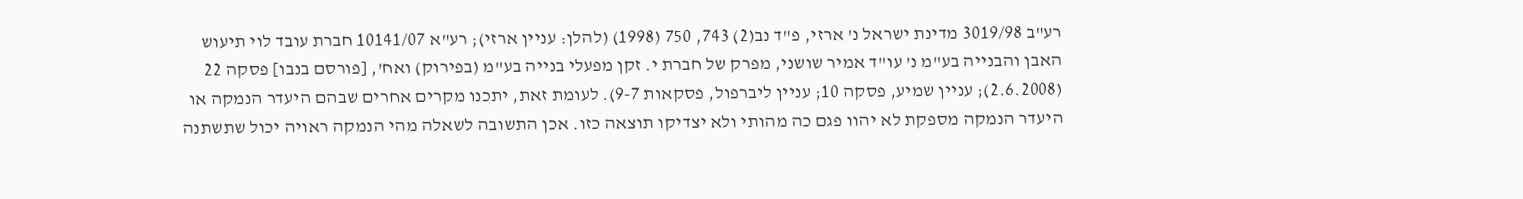רע"ב 3019/98 מדינת ישראל נ' ארזי, פ"ד נב(2) 743, 750 (1998) (להלן: עניין ארזי); רע"א 10141/07 חברת עובד לוי תיעוש האבן והבנייה בע"מ נ' עו"ד אמיר שושני, מפרק של חברת י. זקן מפעלי בנייה בע"מ (בפירוק) ואח', [פורסם בנבו] פסקה 22 (2.6.2008); עניין שמיע, פסקה 10; עניין ליברפול, פסקאות 9-7). לעומת זאת, יתכנו מקרים אחרים שבהם היעדר הנמקה או היעדר הנמקה מספקת לא יהוו פגם כה מהותי ולא יצדיקו תוצאה כזו. אכן התשובה לשאלה מהי הנמקה ראויה יכול שתשתנה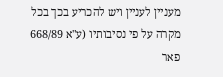מעניין לעניין ויש להכריע בכך בכל מקרה על פי נסיבותיו (ע"א 668/89 פאר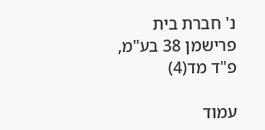נ' חברת בית פרישמן 38 בע"מ, פ"ד מד(4)

עמוד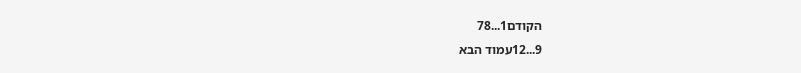הקודם1...78
9...12עמוד הבא